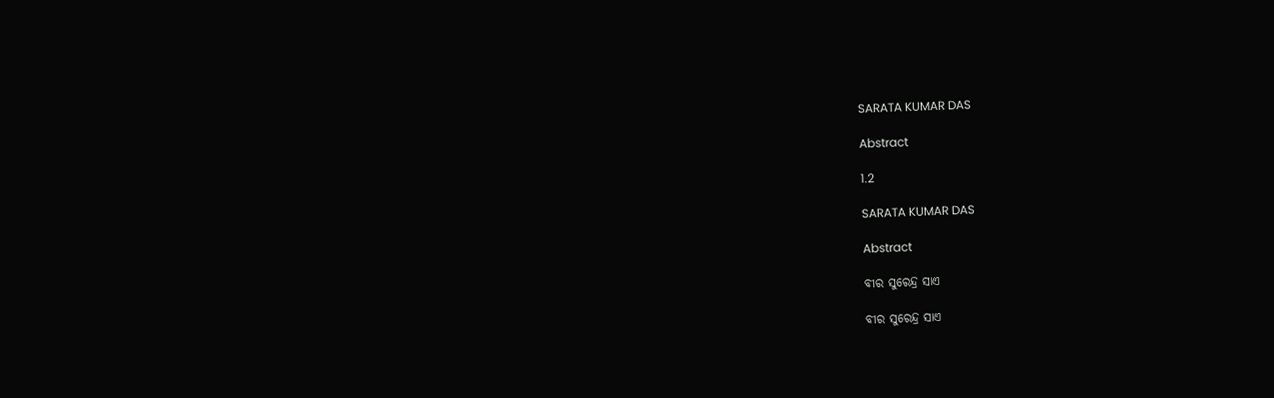SARATA KUMAR DAS

Abstract

1.2

SARATA KUMAR DAS

Abstract

ବୀର ସୁରେନ୍ଦ୍ର ସାଏ

ବୀର ସୁରେନ୍ଦ୍ର ସାଏ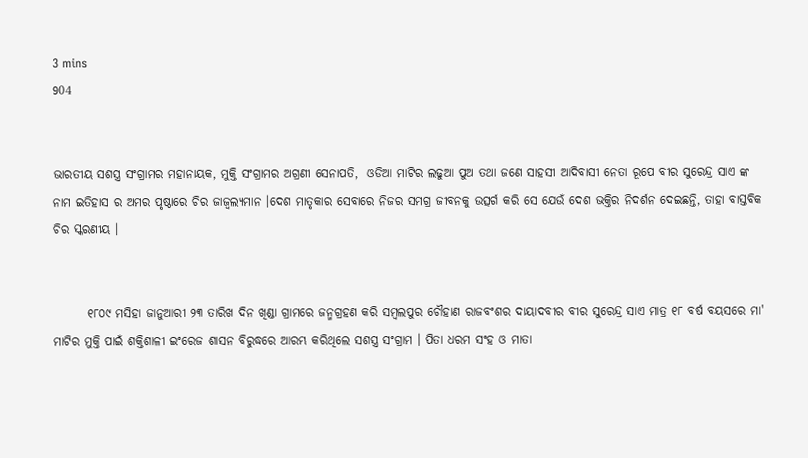3 mins
904


ଭାରତୀୟ ସଶସ୍ତ୍ର ସଂଗ୍ରାମର ମହାନାୟକ, ମୁକ୍ତି ସଂଗ୍ରାମର ଅଗ୍ରଣୀ ସେନାପତି,  ଓଡିଆ ମାଟିର ଲଢୁଆ ପୁଅ ତଥା ଜଣେ ସାହସୀ ଆଦିବାସୀ ନେତା ରୂପେ ବୀର ସୁରେନ୍ଦ୍ର ସାଏ ଙ୍କ ନାମ ଇତିହାସ ର ଅମର ପୃଷ୍ଠାରେ ଚିର ଜାଜ୍ବଲ୍ଯମାନ ।ଦେଶ ମାତୃକାର ସେବାରେ ନିଜର ସମଗ୍ର ଜୀବନକୁ ଉତ୍ସର୍ଗ କରି ସେ ଯେଉଁ ଦେଶ ଭକ୍ତିର ନିଦର୍ଶନ ଦେଇଛନ୍ତି, ତାହା ବାସ୍ତବିକ ଚିର ସ୍କରଣୀୟ ।


       ୧୮୦୯ ମସିହା ଜାନୁଆରୀ ୨୩ ତାରିଖ ଦିନ ଖିଣ୍ଡା ଗ୍ରାମରେ ଜନ୍ମଗ୍ରହଣ କରି ସମ୍ବଲପୁର ଚୌହାଣ ରାଜବଂଶର ଦାୟାଦବୀର ବୀର ସୁରେନ୍ଦ୍ର ସାଏ ମାତ୍ର ୧୮ ବର୍ଷ ବୟସରେ ମା' ମାଟିର ମୁକ୍ତି ପାଇଁ ଶକ୍ତିଶାଳୀ ଇଂରେଜ ଶାସନ ବିରୁଦ୍ଧରେ ଆରମ୍ଭ କରିଥିଲେ ସଶସ୍ତ୍ର ସଂଗ୍ରାମ । ପିତା ଧରମ ସଂହ ଓ ମାତା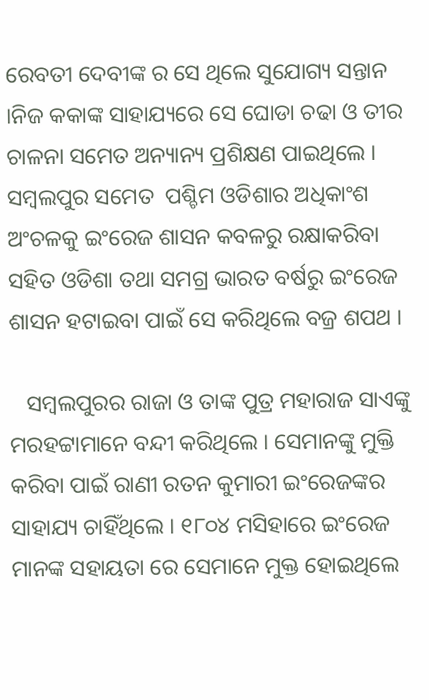ରେବତୀ ଦେବୀଙ୍କ ର ସେ ଥିଲେ ସୁଯୋଗ୍ୟ ସନ୍ତାନ ।ନିଜ କକାଙ୍କ ସାହାଯ୍ୟରେ ସେ ଘୋଡା ଚଢା ଓ ତୀର ଚାଳନା ସମେତ ଅନ୍ୟାନ୍ୟ ପ୍ରଶିକ୍ଷଣ ପାଇଥିଲେ । ସମ୍ବଲପୁର ସମେତ  ପଶ୍ଚିମ ଓଡିଶାର ଅଧିକାଂଶ ଅଂଚଳକୁ ଇଂରେଜ ଶାସନ କବଳରୁ ରକ୍ଷାକରିବା ସହିତ ଓଡିଶା ତଥା ସମଗ୍ର ଭାରତ ବର୍ଷରୁ ଇଂରେଜ ଶାସନ ହଟାଇବା ପାଇଁ ସେ କରିଥିଲେ ବଜ୍ର ଶପଥ ।

   ସମ୍ବଲପୁରର ରାଜା ଓ ତାଙ୍କ ପୁତ୍ର ମହାରାଜ ସାଏଙ୍କୁ ମରହଟ୍ଟାମାନେ ବନ୍ଦୀ କରିଥିଲେ । ସେମାନଙ୍କୁ ମୁକ୍ତି କରିବା ପାଇଁ ରାଣୀ ରତନ କୁମାରୀ ଇଂରେଜଙ୍କର ସାହାଯ୍ୟ ଚାହିଁଥିଲେ । ୧୮୦୪ ମସିହାରେ ଇଂରେଜ ମାନଙ୍କ ସହାୟତା ରେ ସେମାନେ ମୁକ୍ତ ହୋଇଥିଲେ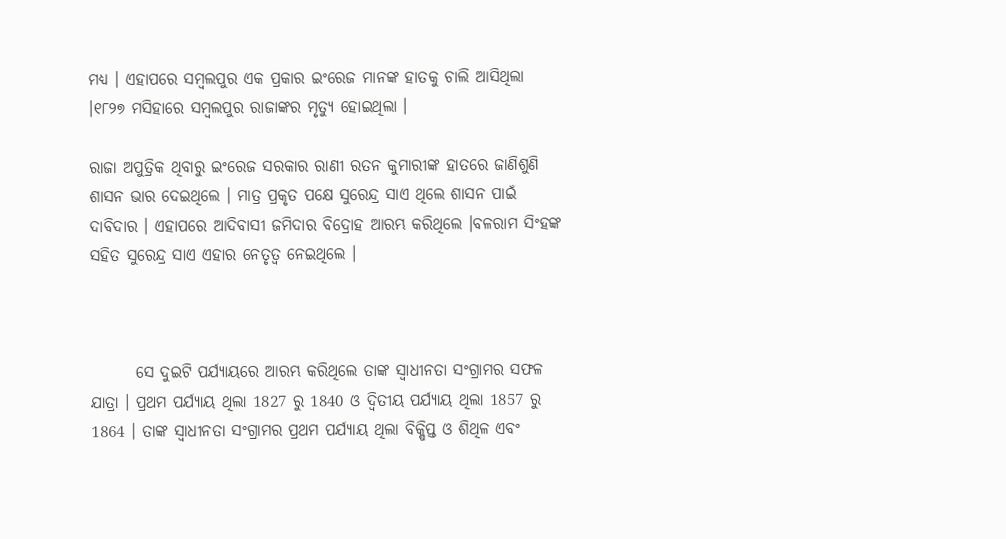ମଧ୍ୟ । ଏହାପରେ ସମ୍ବଲପୁର ଏକ ପ୍ରକାର ଇଂରେଜ ମାନଙ୍କ ହାତକୁ ଚାଲି ଆସିଥିଲା ।୧୮୨୭ ମସିହାରେ ସମ୍ବଲପୁର ରାଜାଙ୍କର ମୃତ୍ୟୁ ହୋଇଥିଲା ।

ରାଜା ଅପୁତ୍ରିକ ଥିବାରୁ ଇଂରେଜ ସରକାର ରାଣୀ ରତନ କୁମାରୀଙ୍କ ହାତରେ ଜାଣିଶୁଣି ଶାସନ ଭାର ଦେଇଥିଲେ । ମାତ୍ର ପ୍ରକୃତ ପକ୍ଷେ ସୁରେନ୍ଦ୍ର ସାଏ ଥିଲେ ଶାସନ ପାଇଁ ଦାବିଦାର । ଏହାପରେ ଆଦିବାସୀ ଜମିଦାର ବିଦ୍ରୋହ ଆରମ୍ଭ କରିଥିଲେ ।ବଳରାମ ସିଂହଙ୍କ ସହିତ ସୁରେନ୍ଦ୍ର ସାଏ ଏହାର ନେତୃତ୍ବ ନେଇଥିଲେ ।



       ସେ ଦୁଇଟି ପର୍ଯ୍ୟାୟରେ ଆରମ୍ଭ କରିଥିଲେ ତାଙ୍କ ସ୍ବାଧୀନତା ସଂଗ୍ରାମର ସଫଳ ଯାତ୍ରା । ପ୍ରଥମ ପର୍ଯ୍ୟାୟ ଥିଲା 1827 ରୁ 1840 ଓ ଦ୍ବିତୀୟ ପର୍ଯ୍ୟାୟ ଥିଲା 1857 ରୁ 1864 । ତାଙ୍କ ସ୍ବାଧୀନତା ସଂଗ୍ରାମର ପ୍ରଥମ ପର୍ଯ୍ୟାୟ ଥିଲା ବିକ୍ଷିପ୍ତ ଓ ଶିଥିଳ ଏବଂ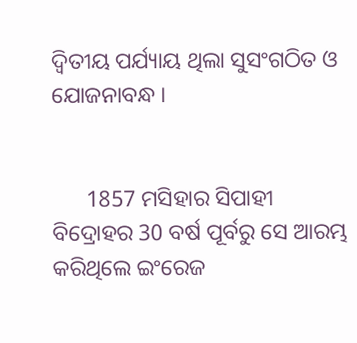ଦ୍ବିତୀୟ ପର୍ଯ୍ୟାୟ ଥିଲା ସୁସଂଗଠିତ ଓ ଯୋଜନାବନ୍ଧ ।


      1857 ମସିହାର ସିପାହୀ ବିଦ୍ରୋହର 30 ବର୍ଷ ପୂର୍ବରୁ ସେ ଆରମ୍ଭ କରିଥିଲେ ଇଂରେଜ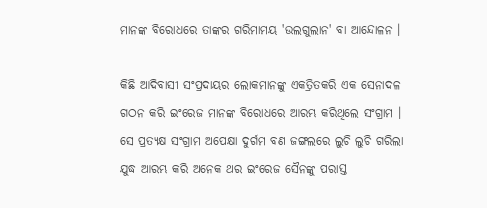ମାନଙ୍କ ବିରୋଧରେ ତାଙ୍କର ଗରିମାମୟ 'ଉଲଗୁଲାନ' ବା ଆନ୍ଦୋଳନ ।

କିଛି ଆଦିବାସୀ ସଂପ୍ରଦାୟର ଲୋକମାନଙ୍କୁ ଏକତ୍ରିତକରି ଏକ ସେନାଦଳ ଗଠନ କରି ଇଂରେଜ ମାନଙ୍କ ବିରୋଧରେ ଆରମ୍ଭ କରିଥିଲେ ସଂଗ୍ରାମ । ସେ ପ୍ରତ୍ୟକ୍ଷ ସଂଗ୍ରାମ ଅପେକ୍ଷା ଦୁର୍ଗମ ବଣ ଜଙ୍ଗଲରେ ଲୁଚି ଲୁଚି ଗରିଲା ଯୁଦ୍ଧ ଆରମ୍ଭ କରି ଅନେକ ଥର ଇଂରେଜ ସୈନଙ୍କୁ ପରାସ୍ତ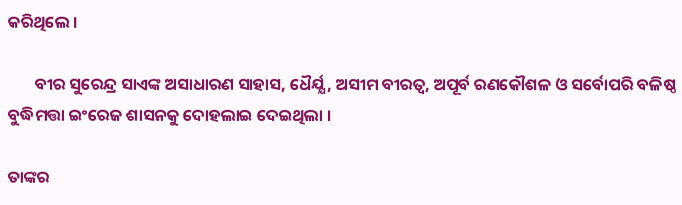କରିଥିଲେ ।

       ବୀର ସୁରେନ୍ଦ୍ର ସାଏଙ୍କ ଅସାଧାରଣ ସାହାସ, ଧୈର୍ଯ୍ଯ, ଅସୀମ ବୀରତ୍ଵ, ଅପୂର୍ବ ରଣକୌଶଳ ଓ ସର୍ବୋପରି ବଳିଷ୍ଠ ବୁଦ୍ଧିମତ୍ତା ଇଂରେଜ ଶାସନକୁ ଦୋହଲାଇ ଦେଇଥିଲା ।

ତାଙ୍କର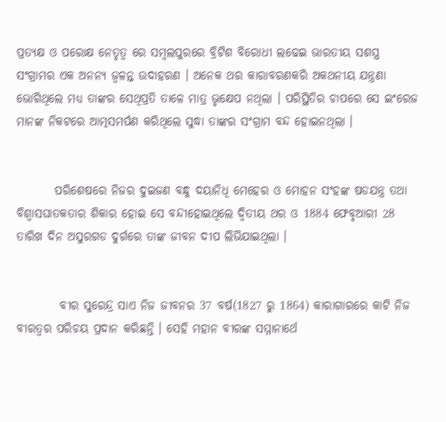ପ୍ରତ୍ୟକ୍ଷ ଓ ପରୋକ୍ଷ ନେତୃତ୍ୱ ରେ ସମ୍ବଲପୁରରେ ବ୍ରିଟିଶ ବିରୋଧୀ ଲଢେଇ ଭାରତୀୟ ସଶସ୍ତ୍ର ସଂଗ୍ରାମର ଏକ ଅନନ୍ୟ ଜ୍ଵଳନ୍ତ ଉଦାହରଣ । ଅନେକ ଥର କାରାବରଣକରି ଅକଥନୀୟ ଯନ୍ତ୍ରଣା ଭୋଗିଥିଲେ ମଧ୍ୟ ତାଙ୍କର ସେଥିପ୍ରତି ତାଳେ ମାତ୍ର ଭୃକ୍ଷେପ ନଥିଲା । ପରିସ୍ଥିତିର ଚାପରେ ସେ ଇଂରେଜ ମାନଙ୍କ ନିକଟରେ ଆତ୍ମସମର୍ପଣ କରିଥିଲେ ସୁଦ୍ଧା ତାଙ୍କର ସଂଗ୍ରାମ ବନ୍ଦ ହୋଇନଥିଲା ।


        ପରିଶେଷରେ ନିଜର ଦୁଇଜଣ ବନ୍ଧୁ ଦୟାନିଧି ମେହେର ଓ ମୋହନ ସଂହଙ୍କ ଷଡଯନ୍ତ୍ର ତଥା ବିଶ୍ବାସଘାତକତାର ଶିକାର ହୋଇ ସେ ବନ୍ଦୀହୋଇଥିଲେ ଦ୍ବିତୀୟ ଥର ଓ 1884 ଫେବୃଆରୀ 28 ତାରିଖ ଦିନ ଅସୁରଗଡ ଦୁର୍ଗରେ ତାଙ୍କ ଜୀବନ ଦୀପ ଲିଭିଯାଇଥିଲା ।


         ବୀର ସୁରେନ୍ଦ୍ର ସାଏ ନିଜ ଜୀବନର 37 ବର୍ଷ(1827 ରୁ 1864) କାରାଗାରରେ କାଟି ନିଜ ବୀରତ୍ବର ପରିଚୟ ପ୍ରଦାନ କରିଛନ୍ତି । ସେହି ମହାନ ବୀରଙ୍କ ସମ୍ମାନାର୍ଥେ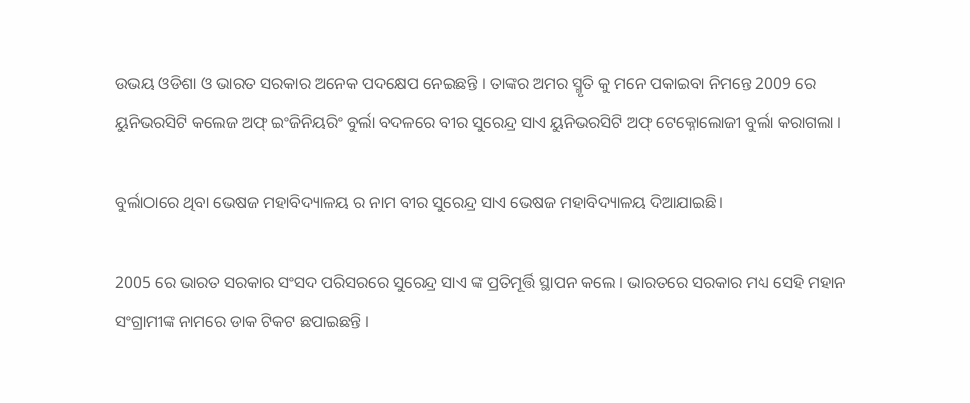ଉଭୟ ଓଡିଶା ଓ ଭାରତ ସରକାର ଅନେକ ପଦକ୍ଷେପ ନେଇଛନ୍ତି । ତାଙ୍କର ଅମର ସ୍ମୃତି କୁ ମନେ ପକାଇବା ନିମନ୍ତେ 2009 ରେ ୟୁନିଭରସିଟି କଲେଜ ଅଫ୍ ଇଂଜିନିୟରିଂ ବୁର୍ଲା ବଦଳରେ ବୀର ସୁରେନ୍ଦ୍ର ସାଏ ୟୁନିଭରସିଟି ଅଫ୍ ଟେକ୍ନୋଲୋଜୀ ବୁର୍ଲା କରାଗଲା ।

ବୁର୍ଲାଠାରେ ଥିବା ଭେଷଜ ମହାବିଦ୍ୟାଳୟ ର ନାମ ବୀର ସୁରେନ୍ଦ୍ର ସାଏ ଭେଷଜ ମହାବିଦ୍ୟାଳୟ ଦିଆଯାଇଛି।

2005 ରେ ଭାରତ ସରକାର ସଂସଦ ପରିସରରେ ସୁରେନ୍ଦ୍ର ସାଏ ଙ୍କ ପ୍ରତିମୂର୍ତ୍ତି ସ୍ଥାପନ କଲେ । ଭାରତରେ ସରକାର ମଧ୍ୟ ସେହି ମହାନ ସଂଗ୍ରାମୀଙ୍କ ନାମରେ ଡାକ ଟିକଟ ଛପାଇଛନ୍ତି ।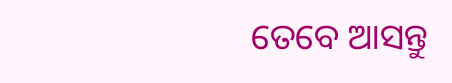ତେବେ ଆସନ୍ତୁ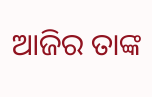ଆଜିର ତାଙ୍କ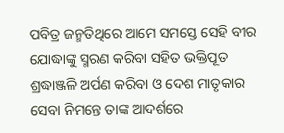ପବିତ୍ର ଜନ୍ମତିଥିରେ ଆମେ ସମସ୍ତେ ସେହି ବୀର ଯୋଦ୍ଧାଙ୍କୁ ସ୍ମରଣ କରିବା ସହିତ ଭକ୍ତିପୂତ ଶ୍ରଦ୍ଧାଞ୍ଜଳି ଅର୍ପଣ କରିବା ଓ ଦେଶ ମାତୃକାର ସେବା ନିମନ୍ତେ ତାଙ୍କ ଆଦର୍ଶରେ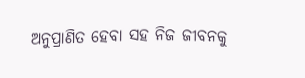ଅନୁପ୍ରାଣିତ ହେବା ସହ ନିଜ ଜୀବନକୁ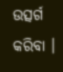ଉତ୍ସର୍ଗ କରିବା ।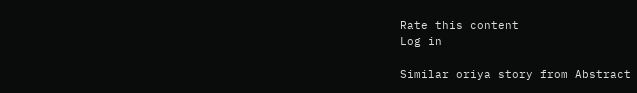Rate this content
Log in

Similar oriya story from Abstract